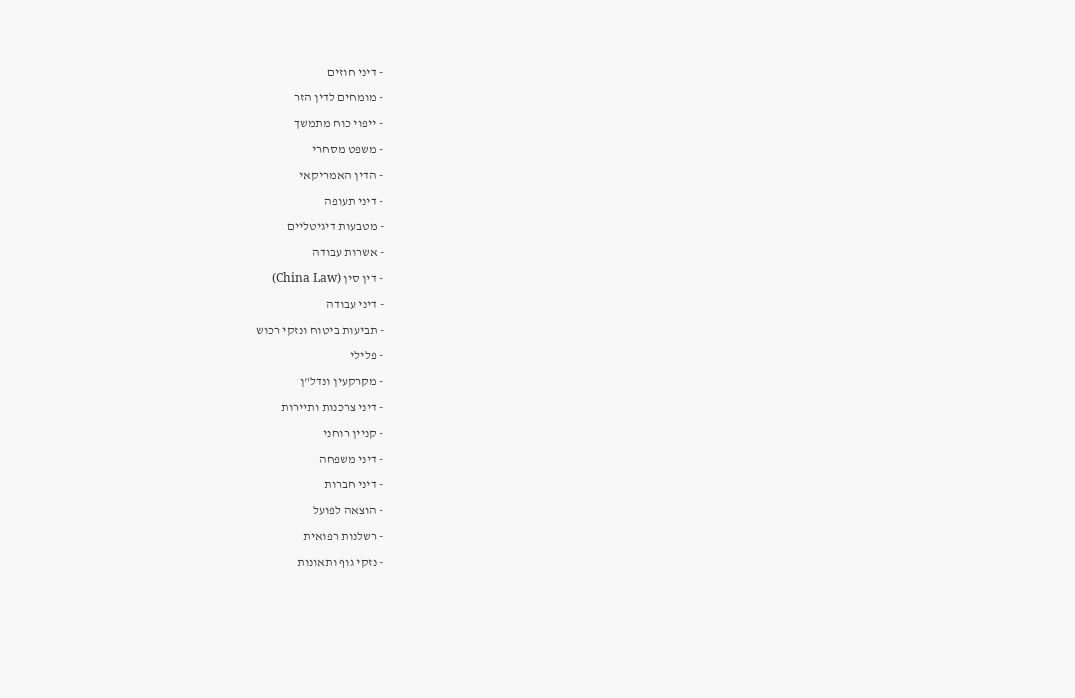- דיני חוזים
- מומחים לדין הזר
- ייפוי כוח מתמשך
- משפט מסחרי
- הדין האמריקאי
- דיני תעופה
- מטבעות דיגיטליים
- אשרות עבודה
- דין סין (China Law)
- דיני עבודה
- תביעות ביטוח ונזקי רכוש
- פלילי
- מקרקעין ונדל"ן
- דיני צרכנות ותיירות
- קניין רוחני
- דיני משפחה
- דיני חברות
- הוצאה לפועל
- רשלנות רפואית
- נזקי גוף ותאונות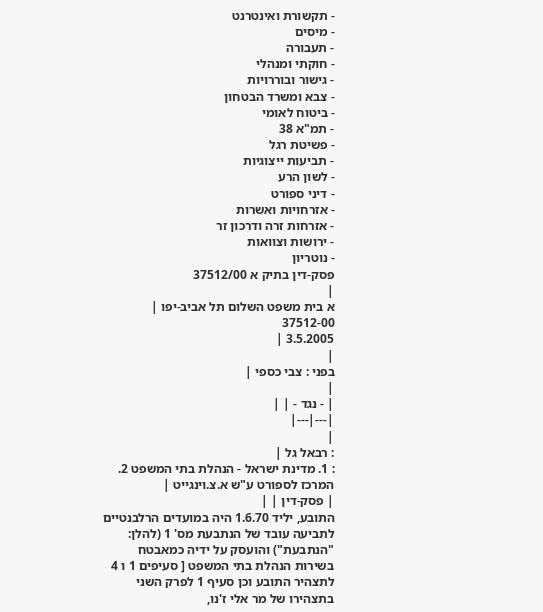- תקשורת ואינטרנט
- מיסים
- תעבורה
- חוקתי ומנהלי
- גישור ובוררויות
- צבא ומשרד הבטחון
- ביטוח לאומי
- תמ"א 38
- פשיטת רגל
- תביעות ייצוגיות
- לשון הרע
- דיני ספורט
- אזרחויות ואשרות
- אזרחות זרה ודרכון זר
- ירושות וצוואות
- נוטריון
פסק-דין בתיק א 37512/00
|
א בית משפט השלום תל אביב-יפו |
37512-00
3.5.2005 |
|
בפני : צבי כספי |
|
| - נגד - | |
|---|---|
|
: רבאל גל |
: 1. מדינת ישראל - הנהלת בתי המשפט 2. המרכז לספורט ע"ש א.צ.וינגייט |
| פסק-דין | |
התובע, יליד 1.6.70 היה במועדים הרלבנטיים לתביעה עובד של הנתבעת מס' 1 (להלן: "הנתבעת") והועסק על ידיה כמאבטח בשירות הנהלת בתי המשפט [ סעיפים 1 ו 4 לתצהיר התובע וכן סעיף 1 לפרק השני בתצהירו של מר אלי ז'נו,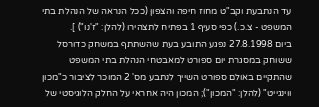עד הנתבעת וקב"ט מחוז חיפה והצפון (ככל הנראה של הנהלת בתי המשפט - צ.כ.) כפי סעיף 1 בפתיח לתצהירו (להלן: "ז'נו") ].
ביום 27.8.1998 נפגע התובע בעת שהשתתף במשחק כדורסל ששוחק במסגרת יום ספורט למאבטחי הנהלת בתי המשפט שהתקיים באולם ספורט השייך לנתבע מס' 2 המוכר לציבור כ"מכון ווינגייט" (להלן: "המכון"); המכון היה אחראי על החלק הלוגיסטי של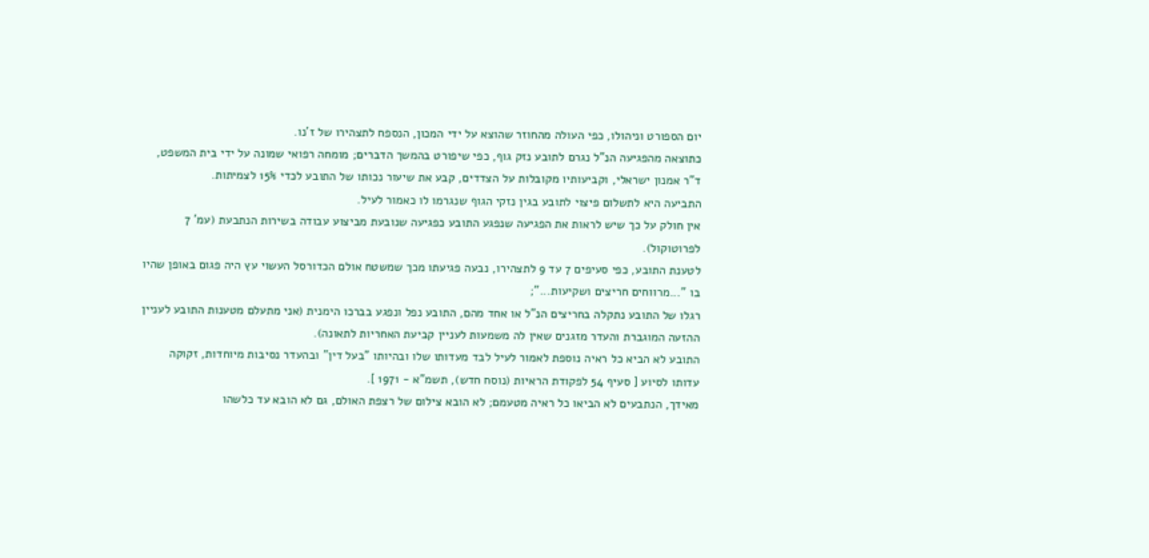יום הספורט וניהולו, כפי העולה מהחוזר שהוצא על ידי המכון, הנספח לתצהירו של ז'נו.
כתוצאה מהפגיעה הנ"ל נגרם לתובע נזק גוף, כפי שיפורט בהמשך הדברים; מומחה רפואי שמונה על ידי בית המשפט, ד"ר אמנון ישראלי, וקביעותיו מקובלות על הצדדים, קבע את שיעור נכותו של התובע לכדי 15% לצמיתות.
התביעה היא לתשלום פיצוי לתובע בגין נזקי הגוף שנגרמו לו כאמור לעיל.
אין חולק על כך שיש לראות את הפגיעה שנפגע התובע כפגיעה שנובעת מביצוע עבודה בשירות הנתבעת (עמ' 7 לפרוטוקול).
לטענת התובע, כפי סעיפים 7 עד 9 לתצהירו, נבעה פגיעתו מכך שמשטח אולם הכדורסל העשוי עץ היה פגום באופן שהיו בו "...מרווחים חריצים ושקיעות...";
רגלו של התובע נתקלה בחריצים הנ"ל או אחד מהם, התובע נפל ונפגע בברכו הימנית (אני מתעלם מטענות התובע לעניין ההזעה המוגברת והעדר מזגנים שאין לה משמעות לעניין קביעת האחריות לתאונה).
התובע לא הביא כל ראיה נוספת לאמור לעיל לבד מעדותו שלו ובהיותו "בעל דין" ובהעדר נסיבות מיוחדות, זקוקה עדותו לסיוע [ סעיף 54 לפקודת הראיות (נוסח חדש), תשמ"א - 1971 ].
מאידך, הנתבעים לא הביאו כל ראיה מטעמם; לא הובא צילום של רצפת האולם, גם לא הובא עד כלשהו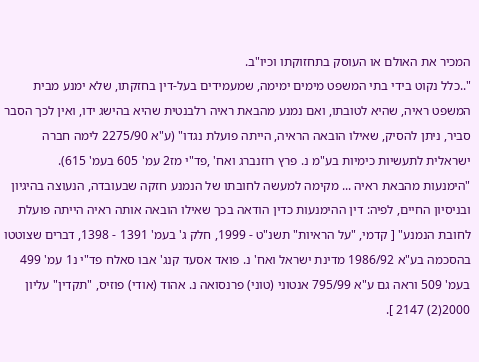המכיר את האולם או העוסק בתחזוקתו וכיו"ב.
"..כלל נקוט בידי בתי המשפט מימים ימימה, שמעמידים בעל-דין בחזקתו, שלא ימנע מבית המשפט ראיה, שהיא לטובתו, ואם נמנע מהבאת ראיה רלבנטית שהיא בהישג ידו, ואין לכך הסבר סביר, ניתן להסיק, שאילו הובאה הראיה, הייתה פועלת נגדו" (ע"א 2275/90 לימה חברה ישראלית לתעשיות כימיות בע"מ נ. פרץ רוזנברג ואח' ,פד"י מז2 עמ' 605 בעמ' 615).
"הימנעות מהבאת ראיה ... מקימה למעשה לחובתו של הנמנע חזקה שבעובדה, הנעוצה בהיגיון ובניסיון החיים, לפיה: דין ההימנעות כדין הודאה בכך שאילו הובאה אותה ראיה הייתה פועלת לחובת הנמנע" [ קדמי, "על הראיות" תשנ"ט - 1999, חלק ג' בעמ' 1391 - 1398, דברים שצוטטו בהסכמה בע"א 1986/92 מדינת ישראל ואח' נ. פואד אסעד קנג' אבו סאלח פד"י נ1 עמ' 499 בעמ' 509 וראה גם ע"א 795/99 אנטוני (טוני) פרנסואה נ. אהוד (אודי) פוזיס, "תקדין" עליון 2000(2) 2147 ].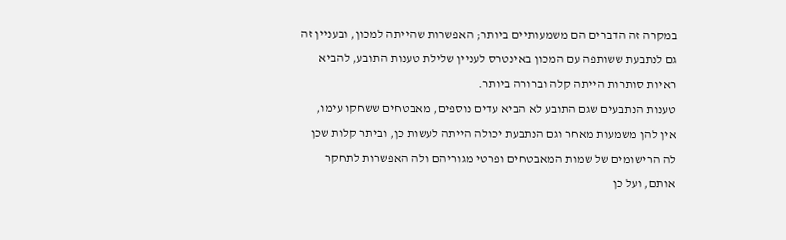במקרה זה הדברים הם משמעותיים ביותר; האפשרות שהייתה למכון, ובעניין זה גם לנתבעת ששותפה עם המכון באינטרס לעניין שלילת טענות התובע, להביא ראיות סותרות הייתה קלה וברורה ביותר.
טענות הנתבעים שגם התובע לא הביא עדים נוספים, מאבטחים ששחקו עימו, אין להן משמעות מאחר וגם הנתבעת יכולה הייתה לעשות כן, וביתר קלות שכן לה הרישומים של שמות המאבטחים ופרטי מגוריהם ולה האפשרות לתחקר אותם, ועל כן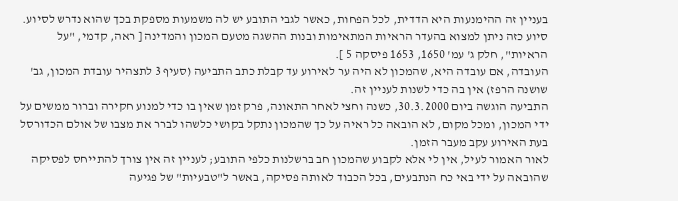בעניין זה ההימנעות היא הדדית, לכל הפחות, כאשר לגבי התובע יש לה משמעות מספקת בכך שהוא נדרש לסיוע.
סיוע כזה ניתן למצוא בהעדר הראיות המתאימות ובנות ההשגה מטעם המכון והמדינה [ ראה, קדמי, "על הראיות", חלק ג' עמ' 1650, 1653 פיסקה 5 ].
העובדה, אם עובדה היא, שהמכון לא היה ער לאירוע עד קבלת כתב התביעה (סעיף 3 לתצהיר עובדת המכון, גב' שושנה הרפז) אין בה כדי לשנות לעניין זה.
התביעה הוגשה ביום 30.3.2000, כשנה וחצי לאחר התאונה, פרק זמן שאין בו כדי למנוע חקירה וברור ממשים על ידי המכון, ומכל מקום, לא הובאה כל ראיה על כך שהמכון נתקל בקושי כלשהו לברר את מצבו של אולם הכדורסל בעת האירוע עקב מעבר הזמן.
לאור האמור לעיל, אין לי אלא לקבוע שהמכון חב ברשלנות כלפי התובע; לעניין זה אין צורך להתייחס לפסיקה שהובאה על ידי באי כח הנתבעים, בכל הכבוד לאותה פסיקה, באשר ל"טבעיות" של פגיעה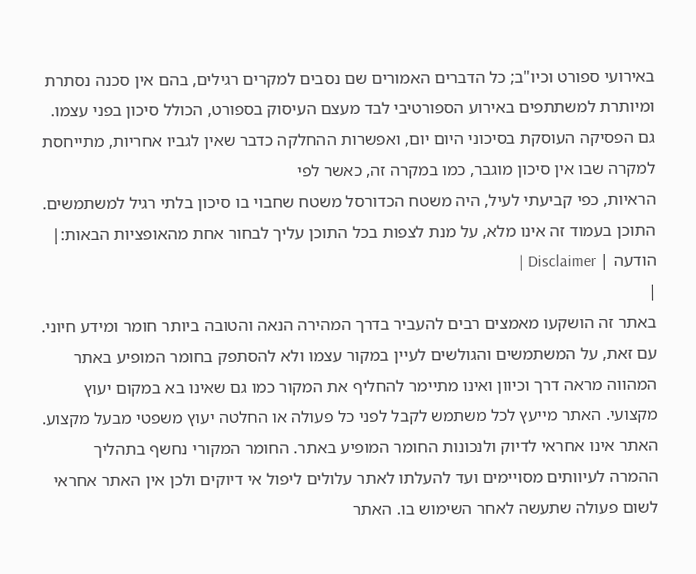באירועי ספורט וכיו"ב; כל הדברים האמורים שם נסבים למקרים רגילים, בהם אין סכנה נסתרת ומיותרת למשתתפים באירוע הספורטיבי לבד מעצם העיסוק בספורט, הכולל סיכון בפני עצמו.
גם הפסיקה העוסקת בסיכוני היום יום, ואפשרות ההחלקה כדבר שאין לגביו אחריות, מתייחסת למקרה שבו אין סיכון מוגבר, כמו במקרה זה, כאשר לפי
הראיות, כפי קביעתי לעיל, היה משטח הכדורסל משטח שחבוי בו סיכון בלתי רגיל למשתמשים.
התוכן בעמוד זה אינו מלא, על מנת לצפות בכל התוכן עליך לבחור אחת מהאופציות הבאות:| הודעה | Disclaimer |
|
באתר זה הושקעו מאמצים רבים להעביר בדרך המהירה הנאה והטובה ביותר חומר ומידע חיוני. עם זאת, על המשתמשים והגולשים לעיין במקור עצמו ולא להסתפק בחומר המופיע באתר המהווה מראה דרך וכיוון ואינו מתיימר להחליף את המקור כמו גם שאינו בא במקום יעוץ מקצועי. האתר מייעץ לכל משתמש לקבל לפני כל פעולה או החלטה יעוץ משפטי מבעל מקצוע. האתר אינו אחראי לדיוק ולנכונות החומר המופיע באתר. החומר המקורי נחשף בתהליך ההמרה לעיוותים מסויימים ועד להעלתו לאתר עלולים ליפול אי דיוקים ולכן אין האתר אחראי לשום פעולה שתעשה לאחר השימוש בו. האתר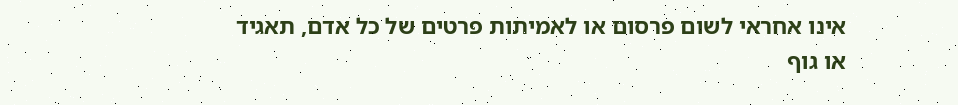אינו אחראי לשום פרסום או לאמיתות פרטים של כל אדם, תאגיד או גוף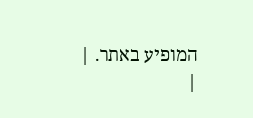המופיע באתר. |
|